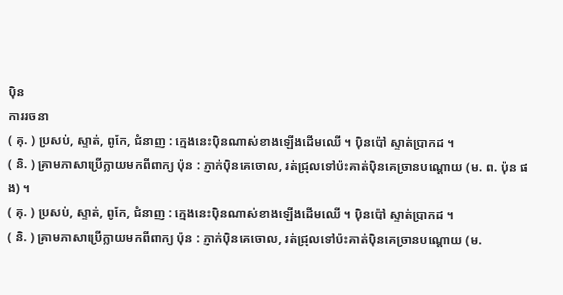ប៉ិន
ការរចនា
( គុ. ) ប្រសប់, ស្ទាត់, ពូកែ, ជំនាញ : ក្មេងនេះប៉ិនណាស់ខាងឡើងដើមឈើ ។ ប៉ិនប៉ៅ ស្ទាត់ប្រាកដ ។
( និ. ) គ្រាមភាសាប្រើក្លាយមកពីពាក្យ ប៉ុន : ភ្ញាក់ប៉ិនគេចោល, រត់ជ្រុលទៅប៉ះគាត់ប៉ិនគេច្រានបណ្ដោយ (ម. ព. ប៉ុន ផង) ។
( គុ. ) ប្រសប់, ស្ទាត់, ពូកែ, ជំនាញ : ក្មេងនេះប៉ិនណាស់ខាងឡើងដើមឈើ ។ ប៉ិនប៉ៅ ស្ទាត់ប្រាកដ ។
( និ. ) គ្រាមភាសាប្រើក្លាយមកពីពាក្យ ប៉ុន : ភ្ញាក់ប៉ិនគេចោល, រត់ជ្រុលទៅប៉ះគាត់ប៉ិនគេច្រានបណ្ដោយ (ម.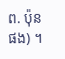ព. ប៉ុន ផង) ។